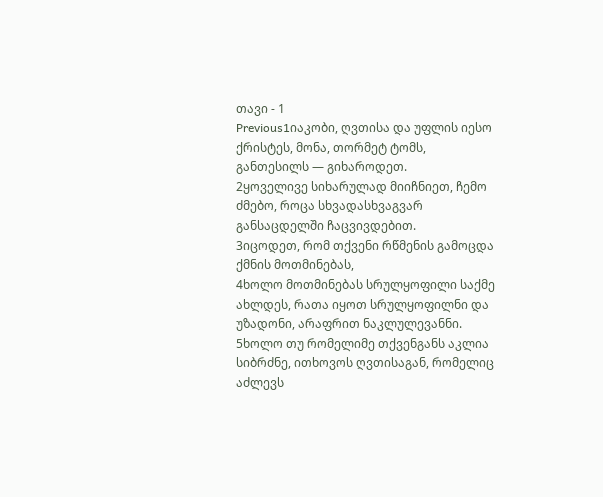თავი - 1
Previous1იაკობი, ღვთისა და უფლის იესო ქრისტეს, მონა, თორმეტ ტომს, განთესილს — გიხაროდეთ.
2ყოველივე სიხარულად მიიჩნიეთ, ჩემო ძმებო, როცა სხვადასხვაგვარ განსაცდელში ჩაცვივდებით.
3იცოდეთ, რომ თქვენი რწმენის გამოცდა ქმნის მოთმინებას,
4ხოლო მოთმინებას სრულყოფილი საქმე ახლდეს, რათა იყოთ სრულყოფილნი და უზადონი, არაფრით ნაკლულევანნი.
5ხოლო თუ რომელიმე თქვენგანს აკლია სიბრძნე, ითხოვოს ღვთისაგან, რომელიც აძლევს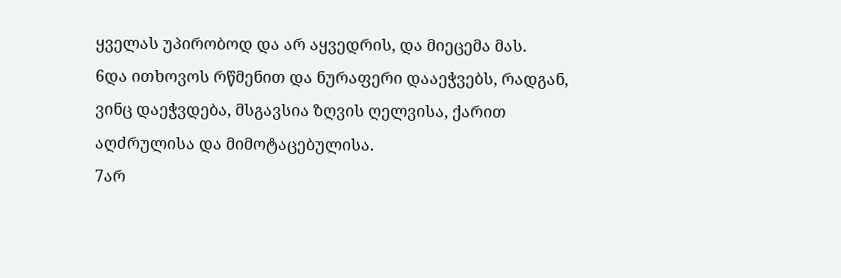ყველას უპირობოდ და არ აყვედრის, და მიეცემა მას.
6და ითხოვოს რწმენით და ნურაფერი დააეჭვებს, რადგან, ვინც დაეჭვდება, მსგავსია ზღვის ღელვისა, ქარით აღძრულისა და მიმოტაცებულისა.
7არ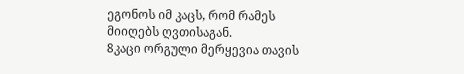ეგონოს იმ კაცს, რომ რამეს მიიღებს ღვთისაგან.
8კაცი ორგული მერყევია თავის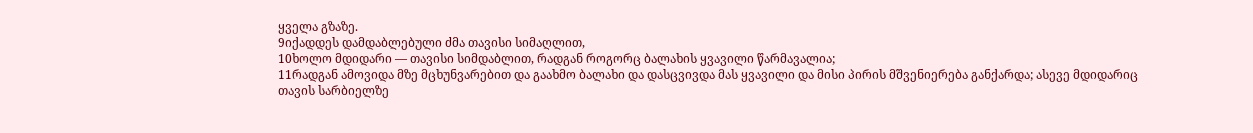ყველა გზაზე.
9იქადდეს დამდაბლებული ძმა თავისი სიმაღლით,
10ხოლო მდიდარი — თავისი სიმდაბლით, რადგან როგორც ბალახის ყვავილი წარმავალია;
11რადგან ამოვიდა მზე მცხუნვარებით და გაახმო ბალახი და დასცვივდა მას ყვავილი და მისი პირის მშვენიერება განქარდა; ასევე მდიდარიც თავის სარბიელზე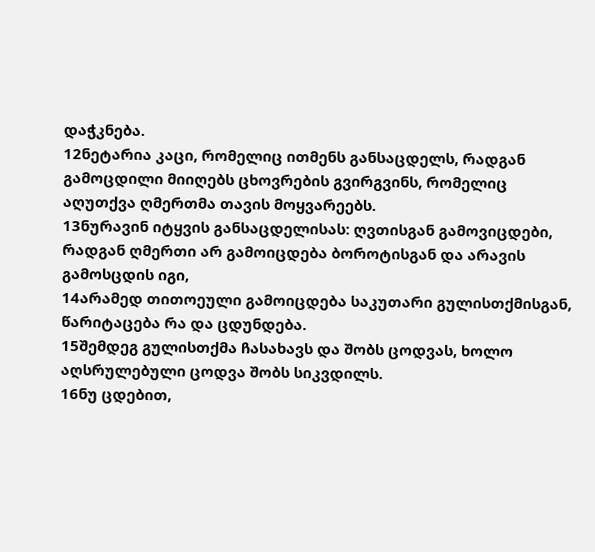დაჭკნება.
12ნეტარია კაცი, რომელიც ითმენს განსაცდელს, რადგან გამოცდილი მიიღებს ცხოვრების გვირგვინს, რომელიც აღუთქვა ღმერთმა თავის მოყვარეებს.
13ნურავინ იტყვის განსაცდელისას: ღვთისგან გამოვიცდები, რადგან ღმერთი არ გამოიცდება ბოროტისგან და არავის გამოსცდის იგი,
14არამედ თითოეული გამოიცდება საკუთარი გულისთქმისგან, წარიტაცება რა და ცდუნდება.
15შემდეგ გულისთქმა ჩასახავს და შობს ცოდვას, ხოლო აღსრულებული ცოდვა შობს სიკვდილს.
16ნუ ცდებით,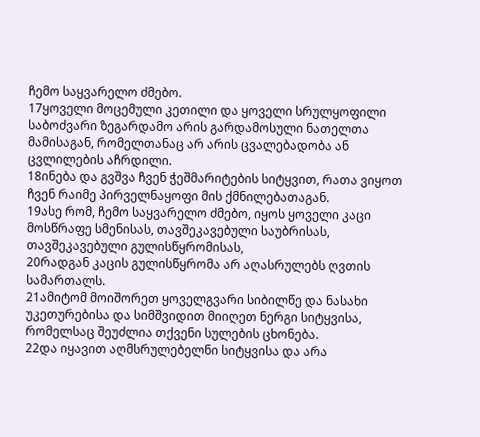ჩემო საყვარელო ძმებო.
17ყოველი მოცემული კეთილი და ყოველი სრულყოფილი საბოძვარი ზეგარდამო არის გარდამოსული ნათელთა მამისაგან, რომელთანაც არ არის ცვალებადობა ან ცვლილების აჩრდილი.
18ინება და გვშვა ჩვენ ჭეშმარიტების სიტყვით, რათა ვიყოთ ჩვენ რაიმე პირველნაყოფი მის ქმნილებათაგან.
19ასე რომ, ჩემო საყვარელო ძმებო, იყოს ყოველი კაცი მოსწრაფე სმენისას, თავშეკავებული საუბრისას, თავშეკავებული გულისწყრომისას,
20რადგან კაცის გულისწყრომა არ აღასრულებს ღვთის სამართალს.
21ამიტომ მოიშორეთ ყოველგვარი სიბილწე და ნასახი უკეთურებისა და სიმშვიდით მიიღეთ ნერგი სიტყვისა, რომელსაც შეუძლია თქვენი სულების ცხონება.
22და იყავით აღმსრულებელნი სიტყვისა და არა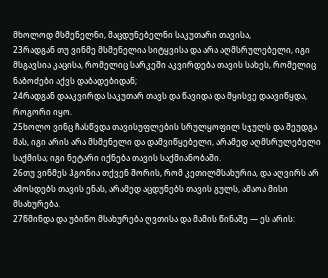მხოლოდ მსმენელნი, მაცდუნებელნი საკუთარი თავისა,
23რადგან თუ ვინმე მსმენელია სიტყვისა და არა აღმსრულებელი, იგი მსგავსია კაცისა, რომელიც სარკეში აკვირდება თავის სახეს, რომელიც ნაბოძები აქვს დაბადებიდან;
24რადგან დააკვირდა საკუთარ თავს და წავიდა და მყისვე დაავიწყდა, როგორი იყო.
25ხოლო ვინც ჩასწვდა თავისუფლების სრულყოფილ სჯულს და შეუდგა მას, იგი არის არა მსმენელი და დამვიწყებელი, არამედ აღმსრულებელი საქმისა; იგი ნეტარი იქნება თავის საქმიანობაში.
26თუ ვინმეს ჰგონია თქვენ შორის, რომ კეთილმსახურია, და აღვირს არ ამოსდებს თავის ენას, არამედ აცდუნებს თავის გულს, ამაოა მისი მსახურება.
27წმინდა და უბიწო მსახურება ღვთისა და მამის წინაშე — ეს არის: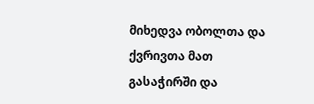მიხედვა ობოლთა და ქვრივთა მათ გასაჭირში და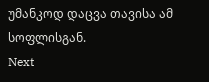უმანკოდ დაცვა თავისა ამ სოფლისგან.
Next